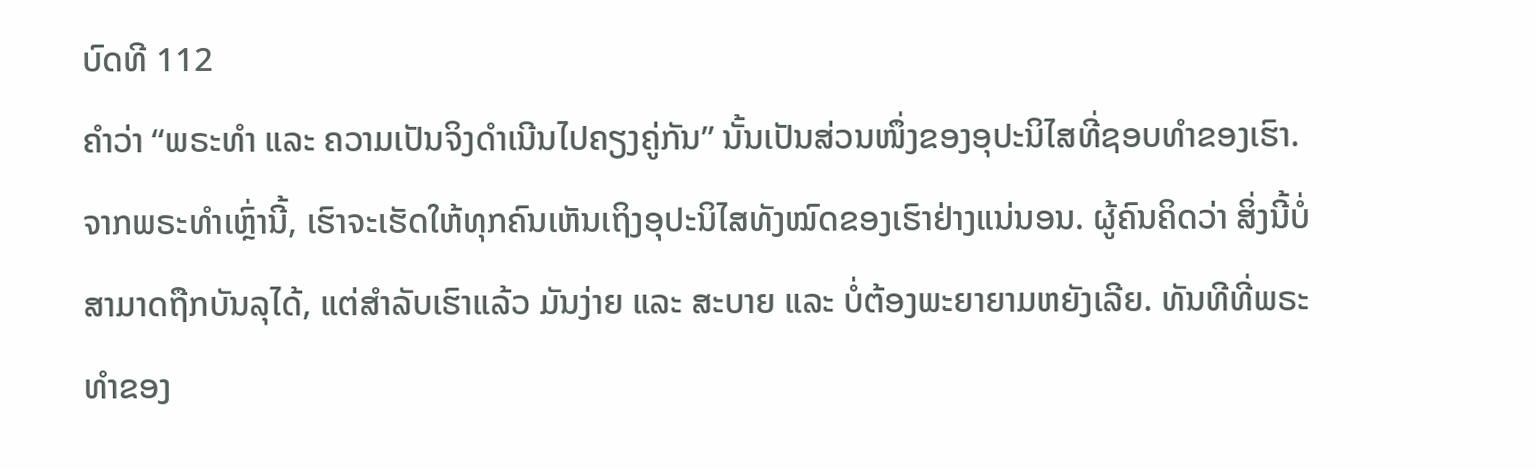ບົດທີ 112
ຄຳວ່າ “ພຣະທຳ ແລະ ຄວາມເປັນຈິງດຳເນີນໄປຄຽງຄູ່ກັນ” ນັ້ນເປັນສ່ວນໜຶ່ງຂອງອຸປະນິໄສທີ່ຊອບທຳຂອງເຮົາ. ຈາກພຣະທຳເຫຼົ່ານີ້, ເຮົາຈະເຮັດໃຫ້ທຸກຄົນເຫັນເຖິງອຸປະນິໄສທັງໝົດຂອງເຮົາຢ່າງແນ່ນອນ. ຜູ້ຄົນຄິດວ່າ ສິ່ງນີ້ບໍ່ສາມາດຖືກບັນລຸໄດ້, ແຕ່ສຳລັບເຮົາແລ້ວ ມັນງ່າຍ ແລະ ສະບາຍ ແລະ ບໍ່ຕ້ອງພະຍາຍາມຫຍັງເລີຍ. ທັນທີທີ່ພຣະທຳຂອງ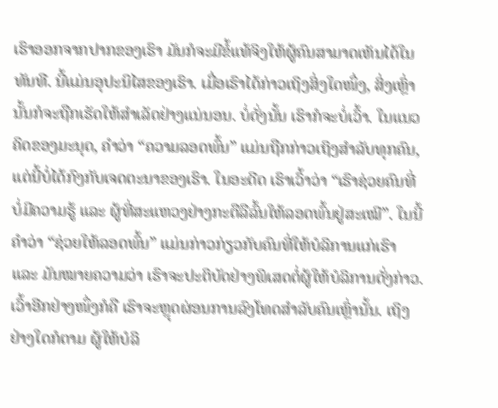ເຮົາອອກຈາກປາກຂອງເຮົາ ມັນກໍຈະມີຂໍ້ແທ້ຈິງໃຫ້ຜູ້ຄົນສາມາດເຫັນໄດ້ໃນທັນທີ. ນີ້ແມ່ນອຸປະນິໄສຂອງເຮົາ. ເມື່ອເຮົາໄດ້ກ່າວເຖິງສິ່ງໃດໜຶ່ງ, ສິ່ງເຫຼົ່ານັ້ນກໍຈະຖືກເຮັດໃຫ້ສຳເລັດຢ່າງແນ່ນອນ. ບໍ່ດັ່ງນັ້ນ ເຮົາກໍຈະບໍ່ເວົ້າ. ໃນແນວຄິດຂອງມະນຸດ, ຄຳວ່າ “ຄວາມລອດພົ້ນ” ແມ່ນຖືກກ່າວເຖິງສຳລັບທຸກຄົນ, ແຕ່ນີ້ບໍ່ໄດ້ກົງກັບເຈດຕະນາຂອງເຮົາ. ໃນອະດີດ ເຮົາເວົ້າວ່າ “ເຮົາຊ່ວຍຄົນທີ່ບໍ່ມີຄວາມຮູ້ ແລະ ຜູ້ທີ່ສະແຫວງຢ່າງກະຕືລືລົ້ນໃຫ້ລອດພົ້ນຢູ່ສະເໝີ”. ໃນນີ້ ຄຳວ່າ “ຊ່ວຍໃຫ້ລອດພົ້ນ” ແມ່ນກ່າວກ່ຽວກັບຄົນທີ່ໃຫ້ບໍລິການແກ່ເຮົາ ແລະ ມັນໝາຍຄວາມວ່າ ເຮົາຈະປະຕິບັດຢ່າງພິເສດຕໍ່ຜູ້ໃຫ້ບໍລິການດັ່ງກ່າວ. ເວົ້າອີກຢ່າງໜຶ່ງກໍຄື ເຮົາຈະຫຼຸດຜ່ອນການລົງໂທດສຳລັບຄົນເຫຼົ່ານັ້ນ. ເຖິງຢ່າງໃດກໍຕາມ ຜູ້ໃຫ້ບໍລິ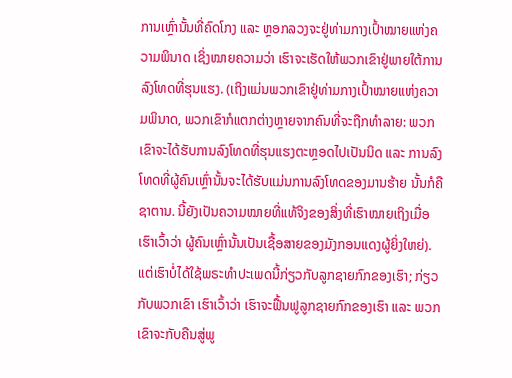ການເຫຼົ່ານັ້ນທີ່ຄົດໂກງ ແລະ ຫຼອກລວງຈະຢູ່ທ່າມກາງເປົ້າໝາຍແຫ່ງຄວາມພິນາດ ເຊິ່ງໝາຍຄວາມວ່າ ເຮົາຈະເຮັດໃຫ້ພວກເຂົາຢູ່ພາຍໃຕ້ການລົງໂທດທີ່ຮຸນແຮງ. (ເຖິງແມ່ນພວກເຂົາຢູ່ທ່າມກາງເປົ້າໝາຍແຫ່ງຄວາມພິນາດ, ພວກເຂົາກໍແຕກຕ່າງຫຼາຍຈາກຄົນທີ່ຈະຖືກທຳລາຍ: ພວກເຂົາຈະໄດ້ຮັບການລົງໂທດທີ່ຮຸນແຮງຕະຫຼອດໄປເປັນນິດ ແລະ ການລົງໂທດທີ່ຜູ້ຄົນເຫຼົ່ານັ້ນຈະໄດ້ຮັບແມ່ນການລົງໂທດຂອງມານຮ້າຍ ນັ້ນກໍຄືຊາຕານ. ນີ້ຍັງເປັນຄວາມໝາຍທີ່ແທ້ຈິງຂອງສິ່ງທີ່ເຮົາໝາຍເຖິງເມື່ອເຮົາເວົ້າວ່າ ຜູ້ຄົນເຫຼົ່ານັ້ນເປັນເຊື້ອສາຍຂອງມັງກອນແດງຜູ້ຍິ່ງໃຫຍ່). ແຕ່ເຮົາບໍ່ໄດ້ໃຊ້ພຣະທຳປະເພດນີ້ກ່ຽວກັບລູກຊາຍກົກຂອງເຮົາ; ກ່ຽວກັບພວກເຂົາ ເຮົາເວົ້າວ່າ ເຮົາຈະຟື້ນຟູລູກຊາຍກົກຂອງເຮົາ ແລະ ພວກເຂົາຈະກັບຄືນສູ່ພູ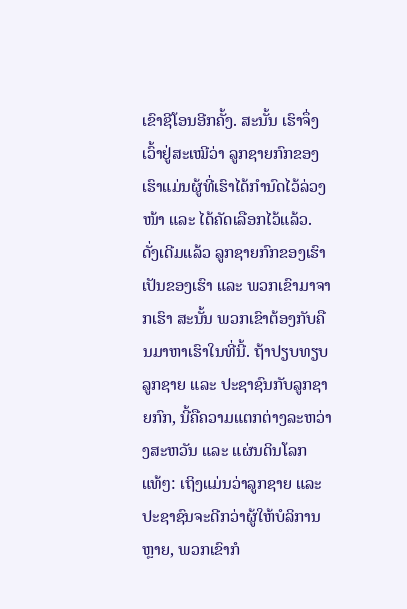ເຂົາຊີໂອນອີກຄັ້ງ. ສະນັ້ນ ເຮົາຈຶ່ງເວົ້າຢູ່ສະເໝີວ່າ ລູກຊາຍກົກຂອງເຮົາແມ່ນຜູ້ທີ່ເຮົາໄດ້ກຳນົດໄວ້ລ່ວງໜ້າ ແລະ ໄດ້ຄັດເລືອກໄວ້ແລ້ວ. ດັ່ງເດີມແລ້ວ ລູກຊາຍກົກຂອງເຮົາເປັນຂອງເຮົາ ແລະ ພວກເຂົາມາຈາກເຮົາ ສະນັ້ນ ພວກເຂົາຕ້ອງກັບຄືນມາຫາເຮົາໃນທີ່ນີ້. ຖ້າປຽບທຽບລູກຊາຍ ແລະ ປະຊາຊົນກັບລູກຊາຍກົກ, ນີ້ຄືຄວາມແຕກຕ່າງລະຫວ່າງສະຫວັນ ແລະ ແຜ່ນດິນໂລກແທ້ໆ: ເຖິງແມ່ນວ່າລູກຊາຍ ແລະ ປະຊາຊົນຈະດີກວ່າຜູ້ໃຫ້ບໍລິການຫຼາຍ, ພວກເຂົາກໍ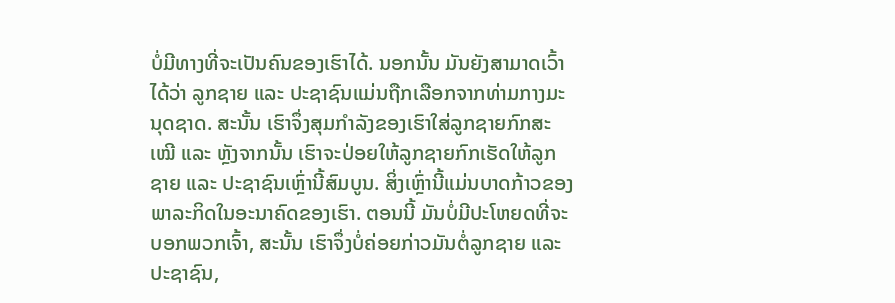ບໍ່ມີທາງທີ່ຈະເປັນຄົນຂອງເຮົາໄດ້. ນອກນັ້ນ ມັນຍັງສາມາດເວົ້າໄດ້ວ່າ ລູກຊາຍ ແລະ ປະຊາຊົນແມ່ນຖືກເລືອກຈາກທ່າມກາງມະນຸດຊາດ. ສະນັ້ນ ເຮົາຈຶ່ງສຸມກຳລັງຂອງເຮົາໃສ່ລູກຊາຍກົກສະເໝີ ແລະ ຫຼັງຈາກນັ້ນ ເຮົາຈະປ່ອຍໃຫ້ລູກຊາຍກົກເຮັດໃຫ້ລູກຊາຍ ແລະ ປະຊາຊົນເຫຼົ່ານີ້ສົມບູນ. ສິ່ງເຫຼົ່ານີ້ແມ່ນບາດກ້າວຂອງພາລະກິດໃນອະນາຄົດຂອງເຮົາ. ຕອນນີ້ ມັນບໍ່ມີປະໂຫຍດທີ່ຈະບອກພວກເຈົ້າ, ສະນັ້ນ ເຮົາຈຶ່ງບໍ່ຄ່ອຍກ່າວມັນຕໍ່ລູກຊາຍ ແລະ ປະຊາຊົນ,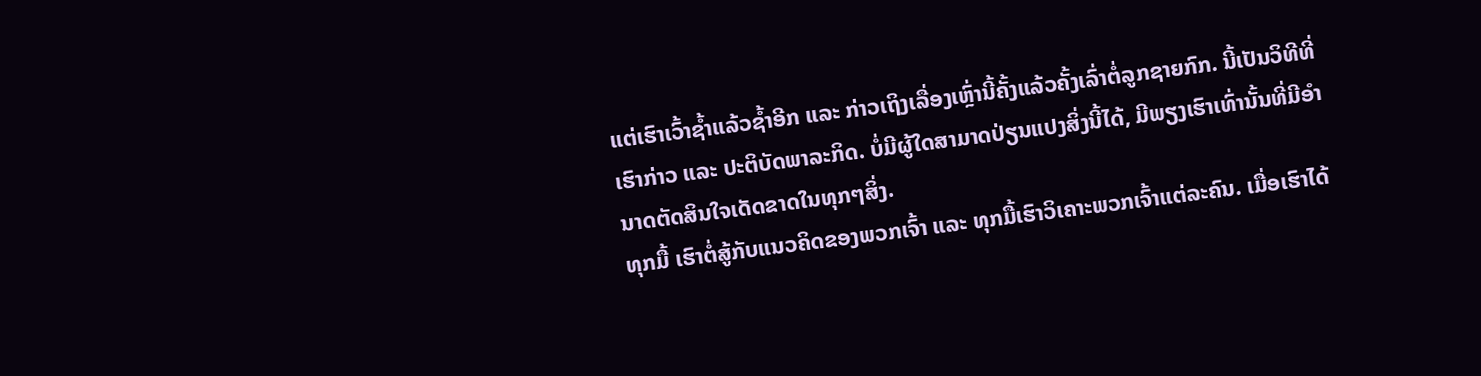ແຕ່ເຮົາເວົ້າຊໍ້າແລ້ວຊໍ້າອີກ ແລະ ກ່າວເຖິງເລື່ອງເຫຼົ່ານີ້ຄັ້ງແລ້ວຄັ້ງເລົ່າຕໍ່ລູກຊາຍກົກ. ນີ້ເປັນວິທີທີ່ເຮົາກ່າວ ແລະ ປະຕິບັດພາລະກິດ. ບໍ່ມີຜູ້ໃດສາມາດປ່ຽນແປງສິ່ງນີ້ໄດ້, ມີພຽງເຮົາເທົ່ານັ້ນທີ່ມີອຳນາດຕັດສິນໃຈເດັດຂາດໃນທຸກໆສິ່ງ.
ທຸກມື້ ເຮົາຕໍ່ສູ້ກັບແນວຄິດຂອງພວກເຈົ້າ ແລະ ທຸກມື້ເຮົາວິເຄາະພວກເຈົ້າແຕ່ລະຄົນ. ເມື່ອເຮົາໄດ້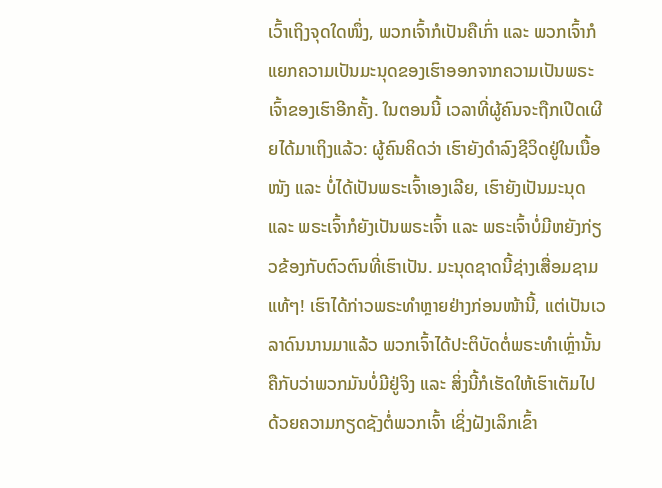ເວົ້າເຖິງຈຸດໃດໜຶ່ງ, ພວກເຈົ້າກໍເປັນຄືເກົ່າ ແລະ ພວກເຈົ້າກໍແຍກຄວາມເປັນມະນຸດຂອງເຮົາອອກຈາກຄວາມເປັນພຣະເຈົ້າຂອງເຮົາອີກຄັ້ງ. ໃນຕອນນີ້ ເວລາທີ່ຜູ້ຄົນຈະຖືກເປີດເຜີຍໄດ້ມາເຖິງແລ້ວ: ຜູ້ຄົນຄິດວ່າ ເຮົາຍັງດຳລົງຊີວິດຢູ່ໃນເນື້ອໜັງ ແລະ ບໍ່ໄດ້ເປັນພຣະເຈົ້າເອງເລີຍ, ເຮົາຍັງເປັນມະນຸດ ແລະ ພຣະເຈົ້າກໍຍັງເປັນພຣະເຈົ້າ ແລະ ພຣະເຈົ້າບໍ່ມີຫຍັງກ່ຽວຂ້ອງກັບຕົວຕົນທີ່ເຮົາເປັນ. ມະນຸດຊາດນີ້ຊ່າງເສື່ອມຊາມແທ້ໆ! ເຮົາໄດ້ກ່າວພຣະທຳຫຼາຍຢ່າງກ່ອນໜ້ານີ້, ແຕ່ເປັນເວລາດົນນານມາແລ້ວ ພວກເຈົ້າໄດ້ປະຕິບັດຕໍ່ພຣະທຳເຫຼົ່ານັ້ນຄືກັບວ່າພວກມັນບໍ່ມີຢູ່ຈິງ ແລະ ສິ່ງນີ້ກໍເຮັດໃຫ້ເຮົາເຕັມໄປດ້ວຍຄວາມກຽດຊັງຕໍ່ພວກເຈົ້າ ເຊິ່ງຝັງເລິກເຂົ້າ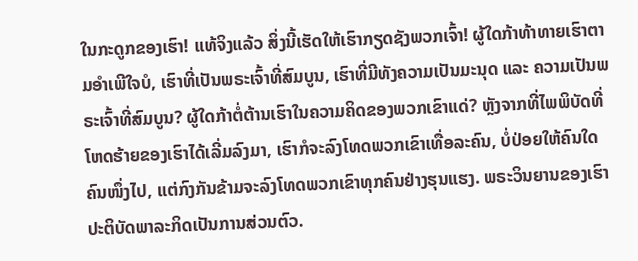ໃນກະດູກຂອງເຮົາ! ແທ້ຈິງແລ້ວ ສິ່ງນີ້ເຮັດໃຫ້ເຮົາກຽດຊັງພວກເຈົ້າ! ຜູ້ໃດກ້າທ້າທາຍເຮົາຕາມອຳເພີໃຈບໍ, ເຮົາທີ່ເປັນພຣະເຈົ້າທີ່ສົມບູນ, ເຮົາທີ່ມີທັງຄວາມເປັນມະນຸດ ແລະ ຄວາມເປັນພຣະເຈົ້າທີ່ສົມບູນ? ຜູ້ໃດກ້າຕໍ່ຕ້ານເຮົາໃນຄວາມຄິດຂອງພວກເຂົາແດ່? ຫຼັງຈາກທີ່ໄພພິບັດທີ່ໂຫດຮ້າຍຂອງເຮົາໄດ້ເລີ່ມລົງມາ, ເຮົາກໍຈະລົງໂທດພວກເຂົາເທື່ອລະຄົນ, ບໍ່ປ່ອຍໃຫ້ຄົນໃດຄົນໜຶ່ງໄປ, ແຕ່ກົງກັນຂ້າມຈະລົງໂທດພວກເຂົາທຸກຄົນຢ່າງຮຸນແຮງ. ພຣະວິນຍານຂອງເຮົາປະຕິບັດພາລະກິດເປັນການສ່ວນຕົວ.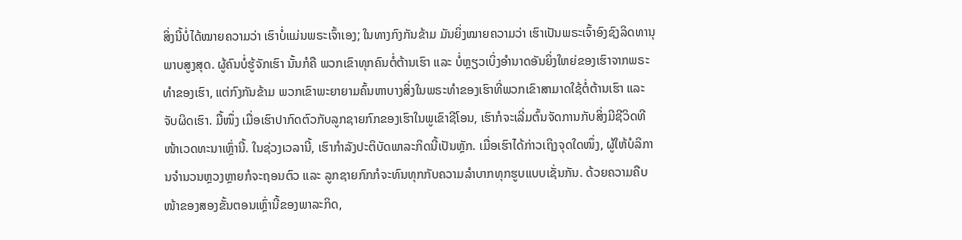ສິ່ງນີ້ບໍ່ໄດ້ໝາຍຄວາມວ່າ ເຮົາບໍ່ແມ່ນພຣະເຈົ້າເອງ; ໃນທາງກົງກັນຂ້າມ ມັນຍິ່ງໝາຍຄວາມວ່າ ເຮົາເປັນພຣະເຈົ້າອົງຊົງລິດທານຸພາບສູງສຸດ. ຜູ້ຄົນບໍ່ຮູ້ຈັກເຮົາ ນັ້ນກໍຄື ພວກເຂົາທຸກຄົນຕໍ່ຕ້ານເຮົາ ແລະ ບໍ່ຫຼຽວເບິ່ງອຳນາດອັນຍິ່ງໃຫຍ່ຂອງເຮົາຈາກພຣະທຳຂອງເຮົາ, ແຕ່ກົງກັນຂ້າມ ພວກເຂົາພະຍາຍາມຄົ້ນຫາບາງສິ່ງໃນພຣະທຳຂອງເຮົາທີ່ພວກເຂົາສາມາດໃຊ້ຕໍ່ຕ້ານເຮົາ ແລະ ຈັບຜິດເຮົາ. ມື້ໜຶ່ງ ເມື່ອເຮົາປາກົດຕົວກັບລູກຊາຍກົກຂອງເຮົາໃນພູເຂົາຊີໂອນ, ເຮົາກໍຈະເລີ່ມຕົ້ນຈັດການກັບສິ່ງມີຊີວິດທີໜ້າເວດທະນາເຫຼົ່ານີ້. ໃນຊ່ວງເວລານີ້, ເຮົາກຳລັງປະຕິບັດພາລະກິດນີ້ເປັນຫຼັກ. ເມື່ອເຮົາໄດ້ກ່າວເຖິງຈຸດໃດໜຶ່ງ, ຜູ້ໃຫ້ບໍລິການຈຳນວນຫຼວງຫຼາຍກໍຈະຖອນຕົວ ແລະ ລູກຊາຍກົກກໍຈະທົນທຸກກັບຄວາມລຳບາກທຸກຮູບແບບເຊັ່ນກັນ. ດ້ວຍຄວາມຄືບໜ້າຂອງສອງຂັ້ນຕອນເຫຼົ່ານີ້ຂອງພາລະກິດ,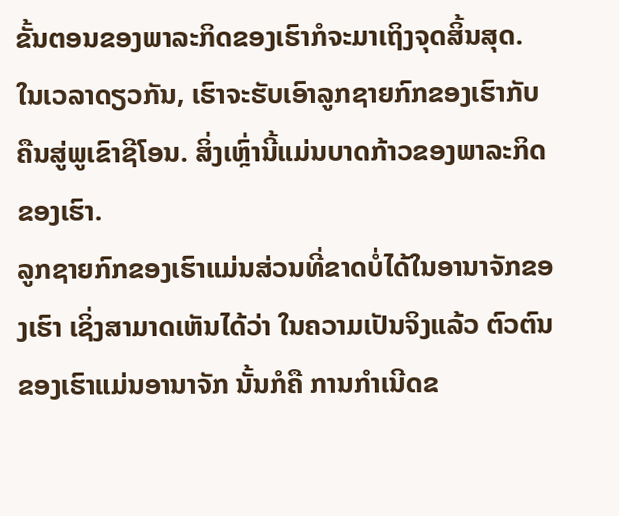ຂັ້ນຕອນຂອງພາລະກິດຂອງເຮົາກໍຈະມາເຖິງຈຸດສິ້ນສຸດ. ໃນເວລາດຽວກັນ, ເຮົາຈະຮັບເອົາລູກຊາຍກົກຂອງເຮົາກັບຄືນສູ່ພູເຂົາຊີໂອນ. ສິ່ງເຫຼົ່ານີ້ແມ່ນບາດກ້າວຂອງພາລະກິດຂອງເຮົາ.
ລູກຊາຍກົກຂອງເຮົາແມ່ນສ່ວນທີ່ຂາດບໍ່ໄດ້ໃນອານາຈັກຂອງເຮົາ ເຊິ່ງສາມາດເຫັນໄດ້ວ່າ ໃນຄວາມເປັນຈິງແລ້ວ ຕົວຕົນຂອງເຮົາແມ່ນອານາຈັກ ນັ້ນກໍຄື ການກຳເນີດຂ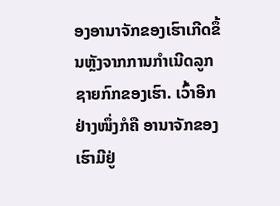ອງອານາຈັກຂອງເຮົາເກີດຂຶ້ນຫຼັງຈາກການກຳເນີດລູກຊາຍກົກຂອງເຮົາ. ເວົ້າອີກຢ່າງໜຶ່ງກໍຄື ອານາຈັກຂອງເຮົາມີຢູ່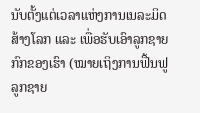ນັບຕັ້ງແຕ່ເວລາແຫ່ງການເນລະມິດສ້າງໂລກ ແລະ ເພື່ອຮັບເອົາລູກຊາຍກົກຂອງເຮົາ (ໝາຍເຖິງການຟື້ນຟູລູກຊາຍ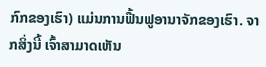ກົກຂອງເຮົາ) ແມ່ນການຟື້ນຟູອານາຈັກຂອງເຮົາ. ຈາກສິ່ງນີ້ ເຈົ້າສາມາດເຫັນ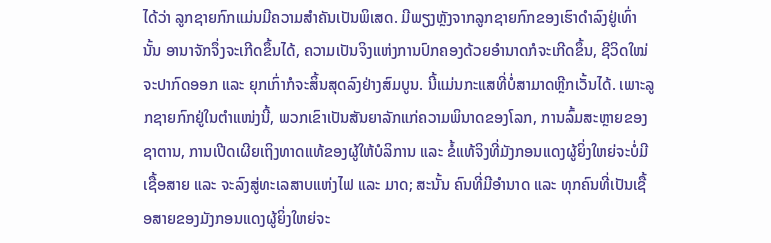ໄດ້ວ່າ ລູກຊາຍກົກແມ່ນມີຄວາມສຳຄັນເປັນພິເສດ. ມີພຽງຫຼັງຈາກລູກຊາຍກົກຂອງເຮົາດຳລົງຢູ່ເທົ່ານັ້ນ ອານາຈັກຈຶ່ງຈະເກີດຂຶ້ນໄດ້, ຄວາມເປັນຈິງແຫ່ງການປົກຄອງດ້ວຍອຳນາດກໍຈະເກີດຂຶ້ນ, ຊີວິດໃໝ່ຈະປາກົດອອກ ແລະ ຍຸກເກົ່າກໍຈະສິ້ນສຸດລົງຢ່າງສົມບູນ. ນີ້ແມ່ນກະແສທີ່ບໍ່ສາມາດຫຼີກເວັ້ນໄດ້. ເພາະລູກຊາຍກົກຢູ່ໃນຕໍາແໜ່ງນີ້, ພວກເຂົາເປັນສັນຍາລັກແກ່ຄວາມພິນາດຂອງໂລກ, ການລົ້ມສະຫຼາຍຂອງຊາຕານ, ການເປີດເຜີຍເຖິງທາດແທ້ຂອງຜູ້ໃຫ້ບໍລິການ ແລະ ຂໍ້ແທ້ຈິງທີ່ມັງກອນແດງຜູ້ຍິ່ງໃຫຍ່ຈະບໍ່ມີເຊື້ອສາຍ ແລະ ຈະລົງສູ່ທະເລສາບແຫ່ງໄຟ ແລະ ມາດ; ສະນັ້ນ ຄົນທີ່ມີອຳນາດ ແລະ ທຸກຄົນທີ່ເປັນເຊື້ອສາຍຂອງມັງກອນແດງຜູ້ຍິ່ງໃຫຍ່ຈະ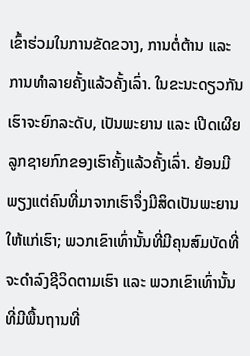ເຂົ້າຮ່ວມໃນການຂັດຂວາງ, ການຕໍ່ຕ້ານ ແລະ ການທຳລາຍຄັ້ງແລ້ວຄັ້ງເລົ່າ. ໃນຂະນະດຽວກັນ ເຮົາຈະຍົກລະດັບ, ເປັນພະຍານ ແລະ ເປີດເຜີຍລູກຊາຍກົກຂອງເຮົາຄັ້ງແລ້ວຄັ້ງເລົ່າ. ຍ້ອນມີພຽງແຕ່ຄົນທີ່ມາຈາກເຮົາຈຶ່ງມີສິດເປັນພະຍານໃຫ້ແກ່ເຮົາ; ພວກເຂົາເທົ່ານັ້ນທີ່ມີຄຸນສົມບັດທີ່ຈະດຳລົງຊີວິດຕາມເຮົາ ແລະ ພວກເຂົາເທົ່ານັ້ນທີ່ມີພື້ນຖານທີ່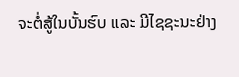ຈະຕໍ່ສູ້ໃນບັ້ນຮົບ ແລະ ມີໄຊຊະນະຢ່າງ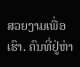ສວຍງາມເພື່ອເຮົາ. ຄົນທີ່ຢູ່ຫ່າ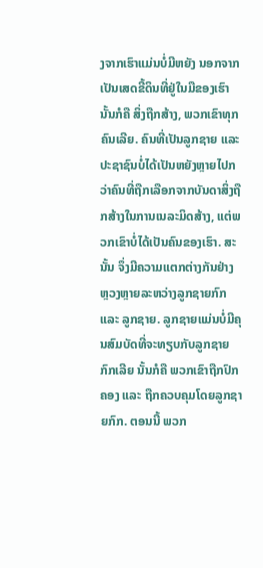ງຈາກເຮົາແມ່ນບໍ່ມີຫຍັງ ນອກຈາກເປັນເສດຂີ້ດິນທີ່ຢູ່ໃນມືຂອງເຮົາ ນັ້ນກໍຄື ສິ່ງຖືກສ້າງ, ພວກເຂົາທຸກຄົນເລີຍ. ຄົນທີ່ເປັນລູກຊາຍ ແລະ ປະຊາຊົນບໍ່ໄດ້ເປັນຫຍັງຫຼາຍໄປກວ່າຄົນທີ່ຖືກເລືອກຈາກບັນດາສິ່ງຖືກສ້າງໃນການເນລະມິດສ້າງ, ແຕ່ພວກເຂົາບໍ່ໄດ້ເປັນຄົນຂອງເຮົາ. ສະນັ້ນ ຈຶ່ງມີຄວາມແຕກຕ່າງກັນຢ່າງຫຼວງຫຼາຍລະຫວ່າງລູກຊາຍກົກ ແລະ ລູກຊາຍ. ລູກຊາຍແມ່ນບໍ່ມີຄຸນສົມບັດທີ່ຈະທຽບກັບລູກຊາຍກົກເລີຍ ນັ້ນກໍຄື ພວກເຂົາຖືກປົກຄອງ ແລະ ຖືກຄວບຄຸມໂດຍລູກຊາຍກົກ. ຕອນນີ້ ພວກ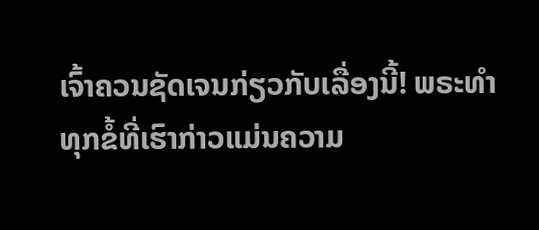ເຈົ້າຄວນຊັດເຈນກ່ຽວກັບເລື່ອງນີ້! ພຣະທຳທຸກຂໍ້ທີ່ເຮົາກ່າວແມ່ນຄວາມ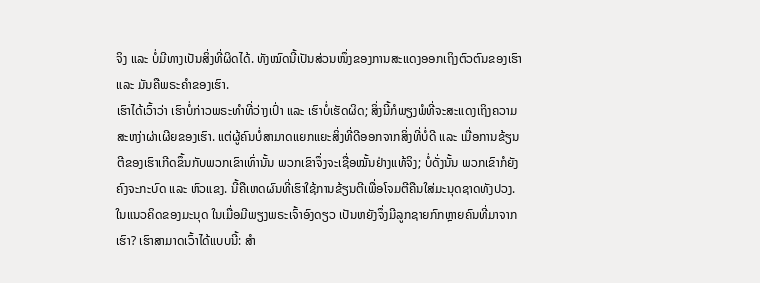ຈິງ ແລະ ບໍ່ມີທາງເປັນສິ່ງທີ່ຜິດໄດ້. ທັງໝົດນີ້ເປັນສ່ວນໜຶ່ງຂອງການສະແດງອອກເຖິງຕົວຕົນຂອງເຮົາ ແລະ ມັນຄືພຣະຄຳຂອງເຮົາ.
ເຮົາໄດ້ເວົ້າວ່າ ເຮົາບໍ່ກ່າວພຣະທຳທີ່ວ່າງເປົ່າ ແລະ ເຮົາບໍ່ເຮັດຜິດ; ສິ່ງນີ້ກໍພຽງພໍທີ່ຈະສະແດງເຖິງຄວາມສະຫງ່າຜ່າເຜີຍຂອງເຮົາ. ແຕ່ຜູ້ຄົນບໍ່ສາມາດແຍກແຍະສິ່ງທີ່ດີອອກຈາກສິ່ງທີ່ບໍ່ດີ ແລະ ເມື່ອການຂ້ຽນຕີຂອງເຮົາເກີດຂຶ້ນກັບພວກເຂົາເທົ່ານັ້ນ ພວກເຂົາຈຶ່ງຈະເຊື່ອໝັ້ນຢ່າງແທ້ຈິງ; ບໍ່ດັ່ງນັ້ນ ພວກເຂົາກໍຍັງຄົງຈະກະບົດ ແລະ ຫົວແຂງ. ນີ້ຄືເຫດຜົນທີ່ເຮົາໃຊ້ການຂ້ຽນຕີເພື່ອໂຈມຕີຄືນໃສ່ມະນຸດຊາດທັງປວງ. ໃນແນວຄິດຂອງມະນຸດ ໃນເມື່ອມີພຽງພຣະເຈົ້າອົງດຽວ ເປັນຫຍັງຈຶ່ງມີລູກຊາຍກົກຫຼາຍຄົນທີ່ມາຈາກເຮົາ? ເຮົາສາມາດເວົ້າໄດ້ແບບນີ້: ສໍາ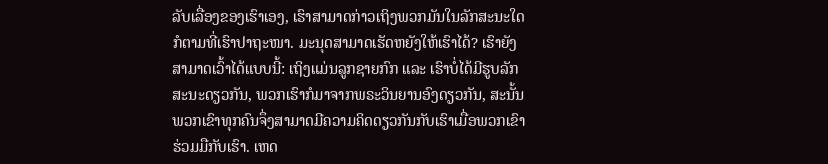ລັບເລື່ອງຂອງເຮົາເອງ, ເຮົາສາມາດກ່າວເຖິງພວກມັນໃນລັກສະນະໃດກໍຕາມທີ່ເຮົາປາຖະໜາ. ມະນຸດສາມາດເຮັດຫຍັງໃຫ້ເຮົາໄດ້? ເຮົາຍັງສາມາດເວົ້າໄດ້ແບບນີ້: ເຖິງແມ່ນລູກຊາຍກົກ ແລະ ເຮົາບໍ່ໄດ້ມີຮູບລັກສະນະດຽວກັນ, ພວກເຮົາກໍມາຈາກພຣະວິນຍານອົງດຽວກັນ, ສະນັ້ນ ພວກເຂົາທຸກຄົນຈຶ່ງສາມາດມີຄວາມຄິດດຽວກັນກັບເຮົາເມື່ອພວກເຂົາຮ່ວມມືກັບເຮົາ. ເຫດ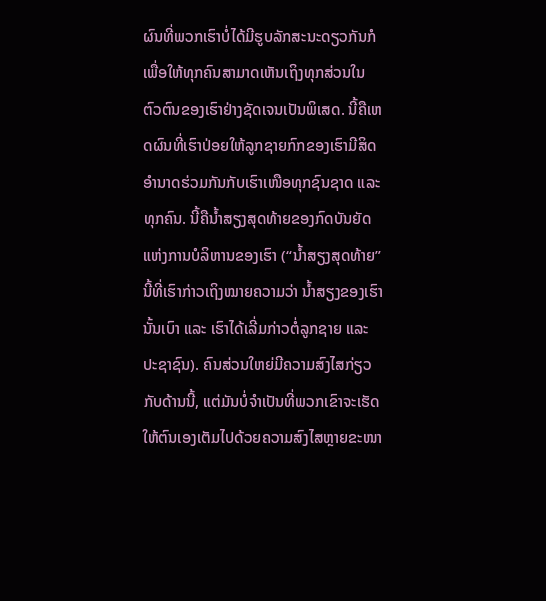ຜົນທີ່ພວກເຮົາບໍ່ໄດ້ມີຮູບລັກສະນະດຽວກັນກໍເພື່ອໃຫ້ທຸກຄົນສາມາດເຫັນເຖິງທຸກສ່ວນໃນຕົວຕົນຂອງເຮົາຢ່າງຊັດເຈນເປັນພິເສດ. ນີ້ຄືເຫດຜົນທີ່ເຮົາປ່ອຍໃຫ້ລູກຊາຍກົກຂອງເຮົາມີສິດອຳນາດຮ່ວມກັນກັບເຮົາເໜືອທຸກຊົນຊາດ ແລະ ທຸກຄົນ. ນີ້ຄືນໍ້າສຽງສຸດທ້າຍຂອງກົດບັນຍັດແຫ່ງການບໍລິຫານຂອງເຮົາ (“ນໍ້າສຽງສຸດທ້າຍ” ນີ້ທີ່ເຮົາກ່າວເຖິງໝາຍຄວາມວ່າ ນໍ້າສຽງຂອງເຮົານັ້ນເບົາ ແລະ ເຮົາໄດ້ເລີ່ມກ່າວຕໍ່ລູກຊາຍ ແລະ ປະຊາຊົນ). ຄົນສ່ວນໃຫຍ່ມີຄວາມສົງໄສກ່ຽວກັບດ້ານນີ້, ແຕ່ມັນບໍ່ຈຳເປັນທີ່ພວກເຂົາຈະເຮັດໃຫ້ຕົນເອງເຕັມໄປດ້ວຍຄວາມສົງໄສຫຼາຍຂະໜາ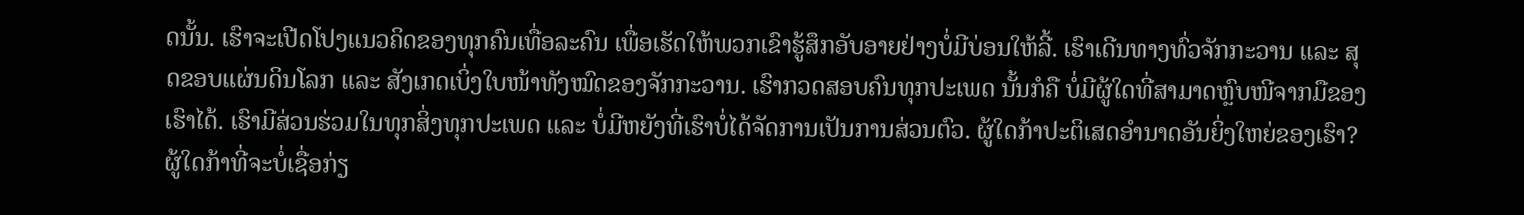ດນັ້ນ. ເຮົາຈະເປີດໂປງແນວຄິດຂອງທຸກຄົນເທື່ອລະຄົນ ເພື່ອເຮັດໃຫ້ພວກເຂົາຮູ້ສຶກອັບອາຍຢ່າງບໍ່ມີບ່ອນໃຫ້ລີ້. ເຮົາເດີນທາງທົ່ວຈັກກະວານ ແລະ ສຸດຂອບແຜ່ນດິນໂລກ ແລະ ສັງເກດເບິ່ງໃບໜ້າທັງໝົດຂອງຈັກກະວານ. ເຮົາກວດສອບຄົນທຸກປະເພດ ນັ້ນກໍຄື ບໍ່ມີຜູ້ໃດທີ່ສາມາດຫຼົບໜີຈາກມືຂອງເຮົາໄດ້. ເຮົາມີສ່ວນຮ່ວມໃນທຸກສິ່ງທຸກປະເພດ ແລະ ບໍ່ມີຫຍັງທີ່ເຮົາບໍ່ໄດ້ຈັດການເປັນການສ່ວນຕົວ. ຜູ້ໃດກ້າປະຕິເສດອຳນາດອັນຍິ່ງໃຫຍ່ຂອງເຮົາ? ຜູ້ໃດກ້າທີ່ຈະບໍ່ເຊື່ອກ່ຽ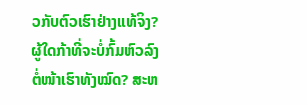ວກັບຕົວເຮົາຢ່າງແທ້ຈິງ? ຜູ້ໃດກ້າທີ່ຈະບໍ່ກົ້ມຫົວລົງຕໍ່ໜ້າເຮົາທັງໝົດ? ສະຫ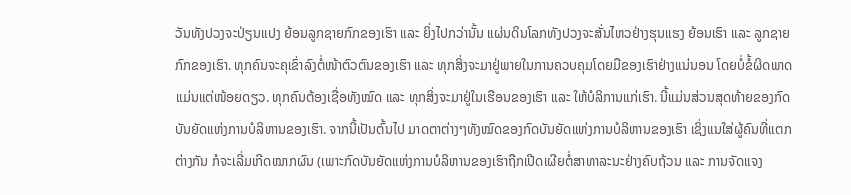ວັນທັງປວງຈະປ່ຽນແປງ ຍ້ອນລູກຊາຍກົກຂອງເຮົາ ແລະ ຍິ່ງໄປກວ່ານັ້ນ ແຜ່ນດິນໂລກທັງປວງຈະສັ່ນໄຫວຢ່າງຮຸນແຮງ ຍ້ອນເຮົາ ແລະ ລູກຊາຍກົກຂອງເຮົາ. ທຸກຄົນຈະຄຸເຂົ່າລົງຕໍ່ໜ້າຕົວຕົນຂອງເຮົາ ແລະ ທຸກສິ່ງຈະມາຢູ່ພາຍໃນການຄວບຄຸມໂດຍມືຂອງເຮົາຢ່າງແນ່ນອນ ໂດຍບໍ່ຂໍ້ຜິດພາດແມ່ນແຕ່ໜ້ອຍດຽວ. ທຸກຄົນຕ້ອງເຊື່ອທັງໝົດ ແລະ ທຸກສິ່ງຈະມາຢູ່ໃນເຮືອນຂອງເຮົາ ແລະ ໃຫ້ບໍລິການແກ່ເຮົາ. ນີ້ແມ່ນສ່ວນສຸດທ້າຍຂອງກົດບັນຍັດແຫ່ງການບໍລິຫານຂອງເຮົາ. ຈາກນີ້ເປັນຕົ້ນໄປ ມາດຕາຕ່າງໆທັງໝົດຂອງກົດບັນຍັດແຫ່ງການບໍລິຫານຂອງເຮົາ ເຊິ່ງແນໃສ່ຜູ້ຄົນທີ່ແຕກຕ່າງກັນ ກໍຈະເລີ່ມເກີດໝາກຜົນ (ເພາະກົດບັນຍັດແຫ່ງການບໍລິຫານຂອງເຮົາຖືກເປີດເຜີຍຕໍ່ສາທາລະນະຢ່າງຄົບຖ້ວນ ແລະ ການຈັດແຈງ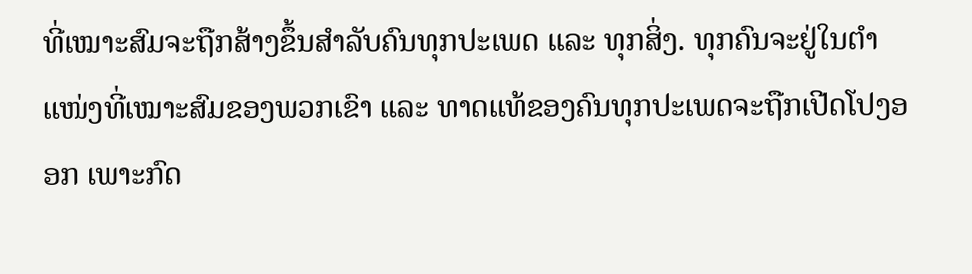ທີ່ເໝາະສົມຈະຖືກສ້າງຂຶ້ນສຳລັບຄົນທຸກປະເພດ ແລະ ທຸກສິ່ງ. ທຸກຄົນຈະຢູ່ໃນຕໍາແໜ່ງທີ່ເໝາະສົມຂອງພວກເຂົາ ແລະ ທາດແທ້ຂອງຄົນທຸກປະເພດຈະຖືກເປີດໂປງອອກ ເພາະກົດ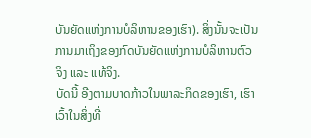ບັນຍັດແຫ່ງການບໍລິຫານຂອງເຮົາ). ສິ່ງນັ້ນຈະເປັນການມາເຖິງຂອງກົດບັນຍັດແຫ່ງການບໍລິຫານຕົວຈິງ ແລະ ແທ້ຈິງ.
ບັດນີ້ ອີງຕາມບາດກ້າວໃນພາລະກິດຂອງເຮົາ, ເຮົາເວົ້າໃນສິ່ງທີ່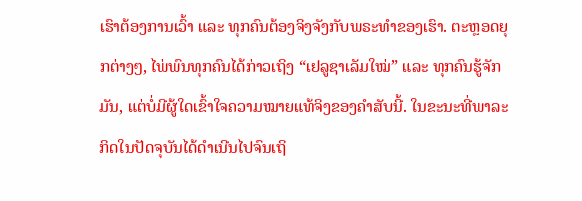ເຮົາຕ້ອງການເວົ້າ ແລະ ທຸກຄົນຕ້ອງຈິງຈັງກັບພຣະທຳຂອງເຮົາ. ຕະຫຼອດຍຸກຕ່າງໆ, ໄພ່ພົນທຸກຄົນໄດ້ກ່າວເຖິງ “ເຢລູຊາເລັມໃໝ່” ແລະ ທຸກຄົນຮູ້ຈັກມັນ, ແຕ່ບໍ່ມີຜູ້ໃດເຂົ້າໃຈຄວາມໝາຍແທ້ຈິງຂອງຄຳສັບນີ້. ໃນຂະນະທີ່ພາລະກິດໃນປັດຈຸບັນໄດ້ດຳເນີນໄປຈົນເຖິ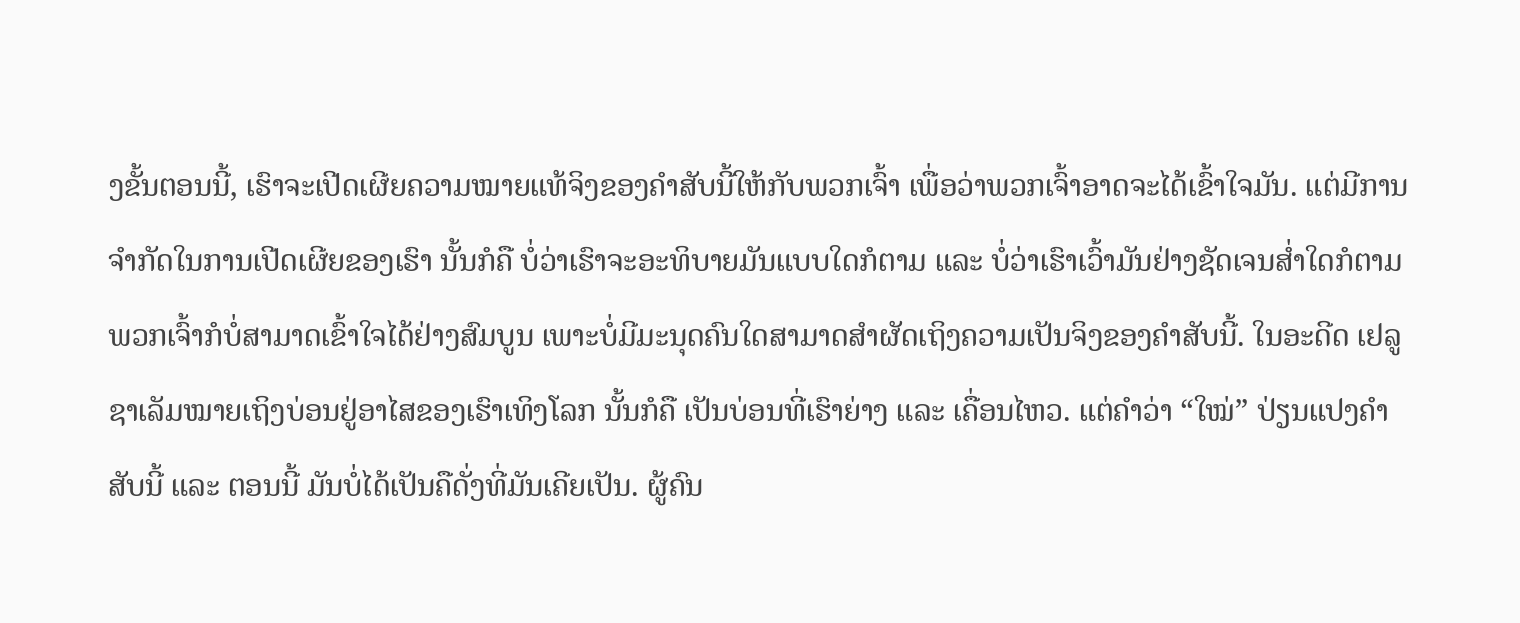ງຂັ້ນຕອນນີ້, ເຮົາຈະເປີດເຜີຍຄວາມໝາຍແທ້ຈິງຂອງຄຳສັບນີ້ໃຫ້ກັບພວກເຈົ້າ ເພື່ອວ່າພວກເຈົ້າອາດຈະໄດ້ເຂົ້າໃຈມັນ. ແຕ່ມີການຈຳກັດໃນການເປີດເຜີຍຂອງເຮົາ ນັ້ນກໍຄື ບໍ່ວ່າເຮົາຈະອະທິບາຍມັນແບບໃດກໍຕາມ ແລະ ບໍ່ວ່າເຮົາເວົ້າມັນຢ່າງຊັດເຈນສໍ່າໃດກໍຕາມ ພວກເຈົ້າກໍບໍ່ສາມາດເຂົ້າໃຈໄດ້ຢ່າງສົມບູນ ເພາະບໍ່ມີມະນຸດຄົນໃດສາມາດສຳຜັດເຖິງຄວາມເປັນຈິງຂອງຄຳສັບນີ້. ໃນອະດີດ ເຢລູຊາເລັມໝາຍເຖິງບ່ອນຢູ່ອາໄສຂອງເຮົາເທິງໂລກ ນັ້ນກໍຄື ເປັນບ່ອນທີ່ເຮົາຍ່າງ ແລະ ເຄື່ອນໄຫວ. ແຕ່ຄຳວ່າ “ໃໝ່” ປ່ຽນແປງຄຳສັບນີ້ ແລະ ຕອນນີ້ ມັນບໍ່ໄດ້ເປັນຄືດັ່ງທີ່ມັນເຄີຍເປັນ. ຜູ້ຄົນ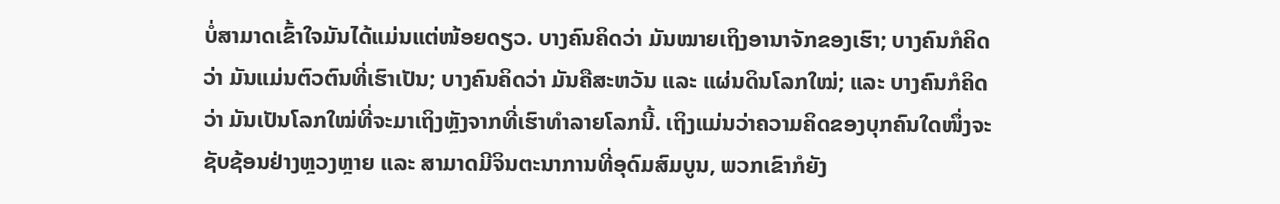ບໍ່ສາມາດເຂົ້າໃຈມັນໄດ້ແມ່ນແຕ່ໜ້ອຍດຽວ. ບາງຄົນຄິດວ່າ ມັນໝາຍເຖິງອານາຈັກຂອງເຮົາ; ບາງຄົນກໍຄິດວ່າ ມັນແມ່ນຕົວຕົນທີ່ເຮົາເປັນ; ບາງຄົນຄິດວ່າ ມັນຄືສະຫວັນ ແລະ ແຜ່ນດິນໂລກໃໝ່; ແລະ ບາງຄົນກໍຄິດວ່າ ມັນເປັນໂລກໃໝ່ທີ່ຈະມາເຖິງຫຼັງຈາກທີ່ເຮົາທຳລາຍໂລກນີ້. ເຖິງແມ່ນວ່າຄວາມຄິດຂອງບຸກຄົນໃດໜຶ່ງຈະຊັບຊ້ອນຢ່າງຫຼວງຫຼາຍ ແລະ ສາມາດມີຈິນຕະນາການທີ່ອຸດົມສົມບູນ, ພວກເຂົາກໍຍັງ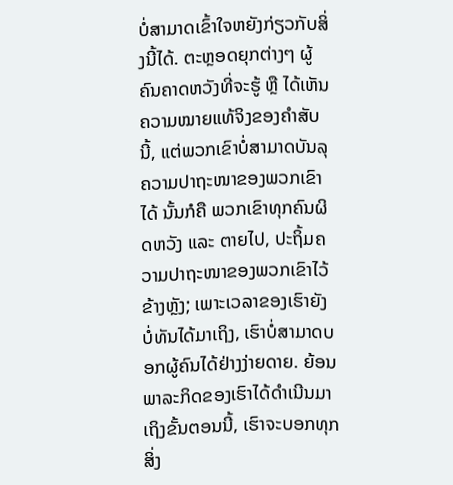ບໍ່ສາມາດເຂົ້າໃຈຫຍັງກ່ຽວກັບສິ່ງນີ້ໄດ້. ຕະຫຼອດຍຸກຕ່າງໆ ຜູ້ຄົນຄາດຫວັງທີ່ຈະຮູ້ ຫຼື ໄດ້ເຫັນຄວາມໝາຍແທ້ຈິງຂອງຄຳສັບນີ້, ແຕ່ພວກເຂົາບໍ່ສາມາດບັນລຸຄວາມປາຖະໜາຂອງພວກເຂົາໄດ້ ນັ້ນກໍຄື ພວກເຂົາທຸກຄົນຜິດຫວັງ ແລະ ຕາຍໄປ, ປະຖິ້ມຄວາມປາຖະໜາຂອງພວກເຂົາໄວ້ຂ້າງຫຼັງ; ເພາະເວລາຂອງເຮົາຍັງບໍ່ທັນໄດ້ມາເຖິງ, ເຮົາບໍ່ສາມາດບອກຜູ້ຄົນໄດ້ຢ່າງງ່າຍດາຍ. ຍ້ອນພາລະກິດຂອງເຮົາໄດ້ດຳເນີນມາເຖິງຂັ້ນຕອນນີ້, ເຮົາຈະບອກທຸກສິ່ງ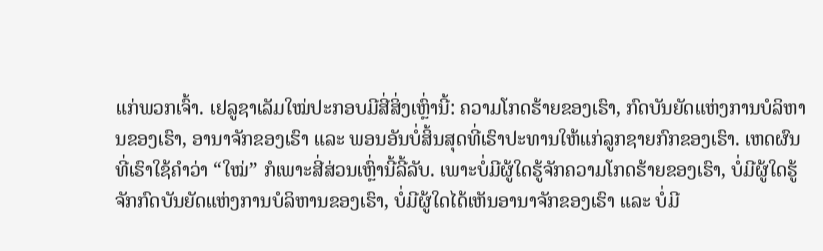ແກ່ພວກເຈົ້າ. ເຢລູຊາເລັມໃໝ່ປະກອບມີສີ່ສິ່ງເຫຼົ່ານີ້: ຄວາມໂກດຮ້າຍຂອງເຮົາ, ກົດບັນຍັດແຫ່ງການບໍລິຫານຂອງເຮົາ, ອານາຈັກຂອງເຮົາ ແລະ ພອນອັນບໍ່ສິ້ນສຸດທີ່ເຮົາປະທານໃຫ້ແກ່ລູກຊາຍກົກຂອງເຮົາ. ເຫດຜົນທີ່ເຮົາໃຊ້ຄຳວ່າ “ໃໝ່” ກໍເພາະສີ່ສ່ວນເຫຼົ່ານີ້ລີ້ລັບ. ເພາະບໍ່ມີຜູ້ໃດຮູ້ຈັກຄວາມໂກດຮ້າຍຂອງເຮົາ, ບໍ່ມີຜູ້ໃດຮູ້ຈັກກົດບັນຍັດແຫ່ງການບໍລິຫານຂອງເຮົາ, ບໍ່ມີຜູ້ໃດໄດ້ເຫັນອານາຈັກຂອງເຮົາ ແລະ ບໍ່ມີ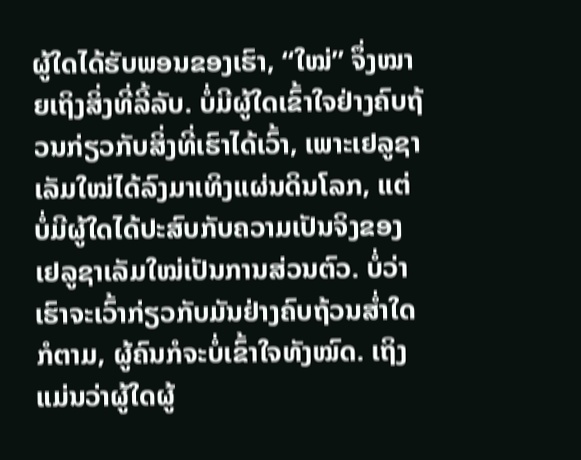ຜູ້ໃດໄດ້ຮັບພອນຂອງເຮົາ, “ໃໝ່” ຈຶ່ງໝາຍເຖິງສິ່ງທີ່ລີ້ລັບ. ບໍ່ມີຜູ້ໃດເຂົ້າໃຈຢ່າງຄົບຖ້ວນກ່ຽວກັບສິ່ງທີ່ເຮົາໄດ້ເວົ້າ, ເພາະເຢລູຊາເລັມໃໝ່ໄດ້ລົງມາເທິງແຜ່ນດິນໂລກ, ແຕ່ບໍ່ມີຜູ້ໃດໄດ້ປະສົບກັບຄວາມເປັນຈິງຂອງເຢລູຊາເລັມໃໝ່ເປັນການສ່ວນຕົວ. ບໍ່ວ່າເຮົາຈະເວົ້າກ່ຽວກັບມັນຢ່າງຄົບຖ້ວນສໍ່າໃດກໍຕາມ, ຜູ້ຄົນກໍຈະບໍ່ເຂົ້າໃຈທັງໝົດ. ເຖິງແມ່ນວ່າຜູ້ໃດຜູ້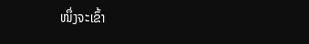ໜຶ່ງຈະເຂົ້າ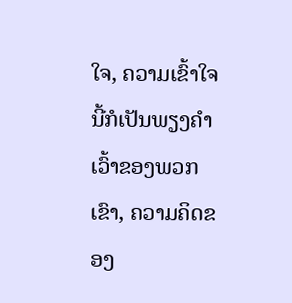ໃຈ, ຄວາມເຂົ້າໃຈນີ້ກໍເປັນພຽງຄຳເວົ້າຂອງພວກເຂົາ, ຄວາມຄິດຂອງ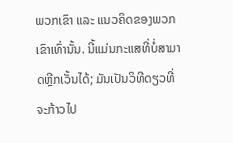ພວກເຂົາ ແລະ ແນວຄິດຂອງພວກເຂົາເທົ່ານັ້ນ. ນີ້ແມ່ນກະແສທີ່ບໍ່ສາມາດຫຼີກເວັ້ນໄດ້; ມັນເປັນວິທີດຽວທີ່ຈະກ້າວໄປ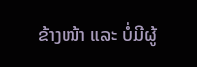ຂ້າງໜ້າ ແລະ ບໍ່ມີຜູ້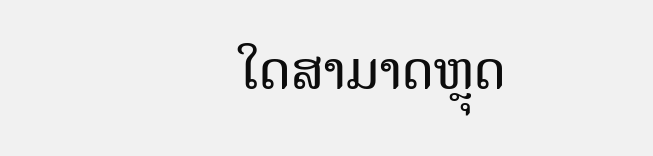ໃດສາມາດຫຼຸດ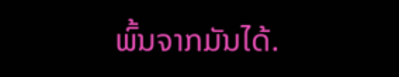ພົ້ນຈາກມັນໄດ້.